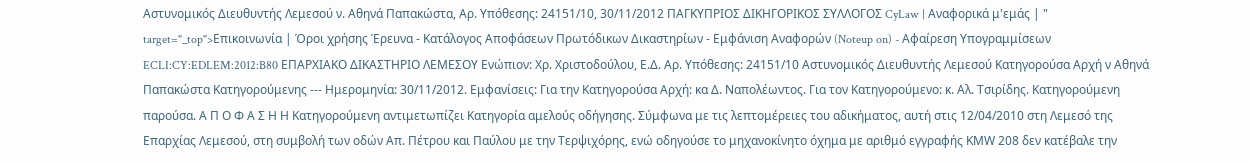Αστυνομικός Διευθυντής Λεμεσού ν. Αθηνά Παπακώστα, Αρ. Υπόθεσης: 24151/10, 30/11/2012 ΠΑΓΚΥΠΡΙΟΣ ΔΙΚΗΓΟΡΙΚΟΣ ΣΥΛΛΟΓΟΣ CyLaw | Αναφορικά μ'εμάς | " target="_top">Επικοινωνία | Όροι χρήσης Έρευνα - Κατάλογος Αποφάσεων Πρωτόδικων Δικαστηρίων - Εμφάνιση Αναφορών (Noteup on) - Αφαίρεση Υπογραμμίσεων ECLI:CY:EDLEM:2012:B80 ΕΠΑΡΧΙΑΚΟ ΔΙΚΑΣΤΗΡΙΟ ΛΕΜΕΣΟΥ Ενώπιον: Χρ. Χριστοδούλου, Ε.Δ. Αρ. Υπόθεσης: 24151/10 Αστυνομικός Διευθυντής Λεμεσού Κατηγορούσα Αρχή ν Αθηνά Παπακώστα Κατηγορούμενης --- Ημερομηνία: 30/11/2012. Εμφανίσεις: Για την Κατηγορούσα Αρχή: κα Δ. Ναπολέωντος. Για τον Κατηγορούμενο: κ. Αλ. Τσιρίδης. Κατηγορούμενη παρούσα. Α Π Ο Φ Α Σ Η Η Κατηγορούμενη αντιμετωπίζει Κατηγορία αμελούς οδήγησης. Σύμφωνα με τις λεπτομέρειες του αδικήματος, αυτή στις 12/04/2010 στη Λεμεσό της Επαρχίας Λεμεσού, στη συμβολή των οδών Απ. Πέτρου και Παύλου με την Τερψιχόρης, ενώ οδηγούσε το μηχανοκίνητο όχημα με αριθμό εγγραφής ΚMW 208 δεν κατέβαλε την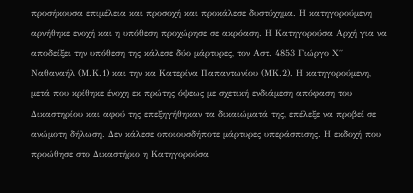προσήκουσα επιμέλεια και προσοχή και προκάλεσε δυστύχημα. Η κατηγορούμενη αρνήθηκε ενοχή και η υπόθεση προχώρησε σε ακρόαση. Η Κατηγορούσα Αρχή για να αποδείξει την υπόθεση της κάλεσε δύο μάρτυρες, τον Αστ. 4853 Γιώργο Χ΄΄ Ναθαναήλ (Μ.Κ.1) και την κα Κατερίνα Παπαντωνίου (ΜΚ.2). Η κατηγορούμενη, μετά που κρίθηκε ένοχη εκ πρώτης όψεως με σχετική ενδιάμεση απόφαση του Δικαστηρίου και αφού της επεξηγήθηκαν τα δικαιώματά της, επέλεξε να προβεί σε ανώμοτη δήλωση. Δεν κάλεσε οποιουσδήποτε μάρτυρες υπεράσπισης. Η εκδοχή που προώθησε στο Δικαστήριο η Κατηγορούσα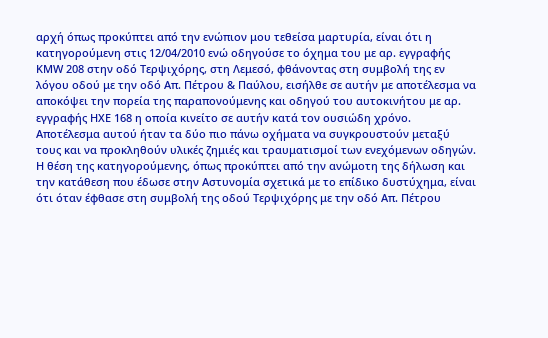αρχή όπως προκύπτει από την ενώπιον μου τεθείσα μαρτυρία, είναι ότι η κατηγορούμενη στις 12/04/2010 ενώ οδηγούσε το όχημα του με αρ. εγγραφής ΚΜW 208 στην οδό Τερψιχόρης, στη Λεμεσό, φθάνοντας στη συμβολή της εν λόγου οδού με την οδό Απ. Πέτρου & Παύλου, εισήλθε σε αυτήν με αποτέλεσμα να αποκόψει την πορεία της παραπονούμενης και οδηγού του αυτοκινήτου με αρ. εγγραφής ΗΧΕ 168 η οποία κινείτο σε αυτήν κατά τον ουσιώδη χρόνο. Αποτέλεσμα αυτού ήταν τα δύο πιο πάνω οχήματα να συγκρουστούν μεταξύ τους και να προκληθούν υλικές ζημιές και τραυματισμοί των ενεχόμενων οδηγών. Η θέση της κατηγορούμενης, όπως προκύπτει από την ανώμοτη της δήλωση και την κατάθεση που έδωσε στην Αστυνομία σχετικά με το επίδικο δυστύχημα, είναι ότι όταν έφθασε στη συμβολή της οδού Τερψιχόρης με την οδό Απ. Πέτρου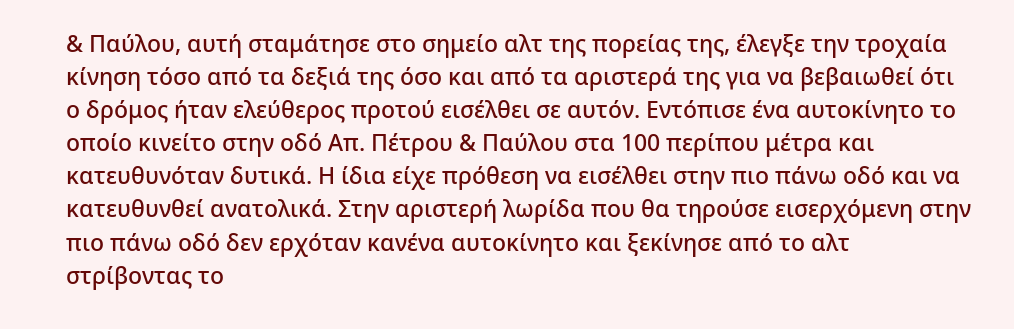& Παύλου, αυτή σταμάτησε στο σημείο αλτ της πορείας της, έλεγξε την τροχαία κίνηση τόσο από τα δεξιά της όσο και από τα αριστερά της για να βεβαιωθεί ότι ο δρόμος ήταν ελεύθερος προτού εισέλθει σε αυτόν. Εντόπισε ένα αυτοκίνητο το οποίο κινείτο στην οδό Απ. Πέτρου & Παύλου στα 100 περίπου μέτρα και κατευθυνόταν δυτικά. Η ίδια είχε πρόθεση να εισέλθει στην πιο πάνω οδό και να κατευθυνθεί ανατολικά. Στην αριστερή λωρίδα που θα τηρούσε εισερχόμενη στην πιο πάνω οδό δεν ερχόταν κανένα αυτοκίνητο και ξεκίνησε από το αλτ στρίβοντας το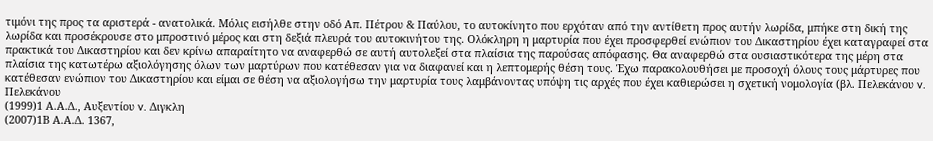τιμόνι της προς τα αριστερά - ανατολικά. Μόλις εισήλθε στην οδό Απ. Πέτρου & Παύλου, το αυτοκίνητο που ερχόταν από την αντίθετη προς αυτήν λωρίδα, μπήκε στη δική της λωρίδα και προσέκρουσε στο μπροστινό μέρος και στη δεξιά πλευρά του αυτοκινήτου της. Ολόκληρη η μαρτυρία που έχει προσφερθεί ενώπιον του Δικαστηρίου έχει καταγραφεί στα πρακτικά του Δικαστηρίου και δεν κρίνω απαραίτητο να αναφερθώ σε αυτή αυτολεξεί στα πλαίσια της παρούσας απόφασης. Θα αναφερθώ στα ουσιαστικότερα της μέρη στα πλαίσια της κατωτέρω αξιολόγησης όλων των μαρτύρων που κατέθεσαν για να διαφανεί και η λεπτομερής θέση τους. Έχω παρακολουθήσει με προσοχή όλους τους μάρτυρες που κατέθεσαν ενώπιον του Δικαστηρίου και είμαι σε θέση να αξιολογήσω την μαρτυρία τους λαμβάνοντας υπόψη τις αρχές που έχει καθιερώσει η σχετική νομολογία (βλ. Πελεκάνου v. Πελεκάνου
(1999)1 Α.Α.Δ., Αυξεντίου v. Διγκλη
(2007)1Β Α.Α.Δ. 1367,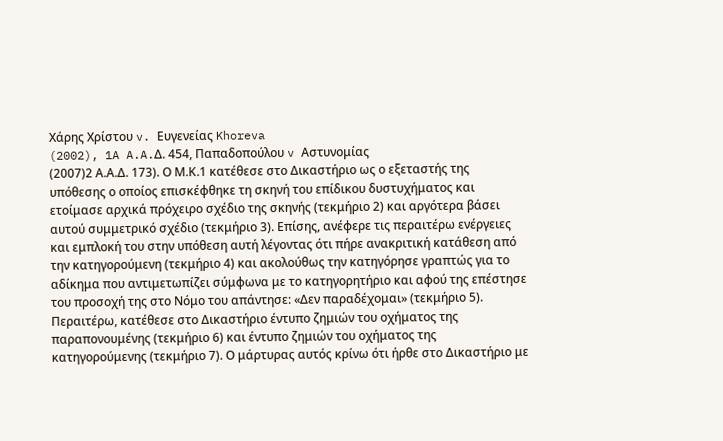Χάρης Χρίστου v. Ευγενείας Khoreva
(2002), 1A A.A.Δ. 454, Παπαδοπούλου v Αστυνομίας
(2007)2 Α.Α.Δ. 173). Ο Μ.Κ.1 κατέθεσε στο Δικαστήριο ως ο εξεταστής της υπόθεσης ο οποίος επισκέφθηκε τη σκηνή του επίδικου δυστυχήματος και ετοίμασε αρχικά πρόχειρο σχέδιο της σκηνής (τεκμήριο 2) και αργότερα βάσει αυτού συμμετρικό σχέδιο (τεκμήριο 3). Επίσης, ανέφερε τις περαιτέρω ενέργειες και εμπλοκή του στην υπόθεση αυτή λέγοντας ότι πήρε ανακριτική κατάθεση από την κατηγορούμενη (τεκμήριο 4) και ακολούθως την κατηγόρησε γραπτώς για τo αδίκημα που αντιμετωπίζει σύμφωνα με το κατηγορητήριο και αφού της επέστησε του προσοχή της στο Νόμο του απάντησε: «Δεν παραδέχομαι» (τεκμήριο 5). Περαιτέρω, κατέθεσε στο Δικαστήριο έντυπο ζημιών του οχήματος της παραπονουμένης (τεκμήριο 6) και έντυπο ζημιών του οχήματος της κατηγορούμενης (τεκμήριο 7). Ο μάρτυρας αυτός κρίνω ότι ήρθε στο Δικαστήριο με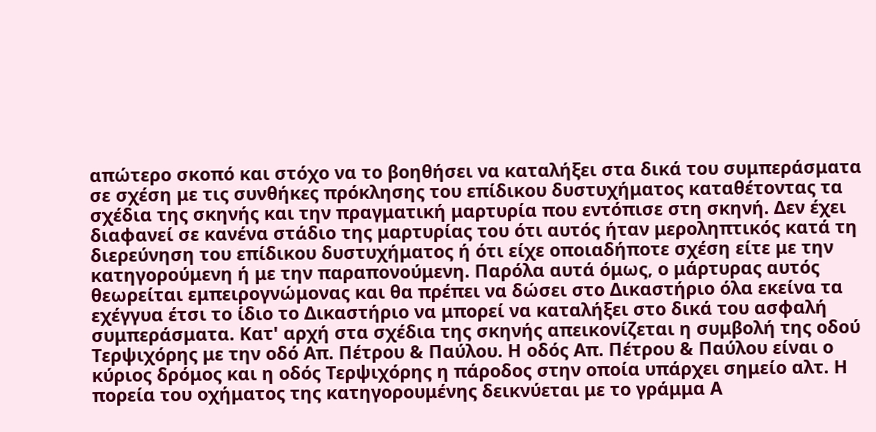απώτερο σκοπό και στόχο να το βοηθήσει να καταλήξει στα δικά του συμπεράσματα σε σχέση με τις συνθήκες πρόκλησης του επίδικου δυστυχήματος καταθέτοντας τα σχέδια της σκηνής και την πραγματική μαρτυρία που εντόπισε στη σκηνή. Δεν έχει διαφανεί σε κανένα στάδιο της μαρτυρίας του ότι αυτός ήταν μεροληπτικός κατά τη διερεύνηση του επίδικου δυστυχήματος ή ότι είχε οποιαδήποτε σχέση είτε με την κατηγορούμενη ή με την παραπονούμενη. Παρόλα αυτά όμως, ο μάρτυρας αυτός θεωρείται εμπειρογνώμονας και θα πρέπει να δώσει στο Δικαστήριο όλα εκείνα τα εχέγγυα έτσι το ίδιο το Δικαστήριο να μπορεί να καταλήξει στο δικά του ασφαλή συμπεράσματα. Κατ' αρχή στα σχέδια της σκηνής απεικονίζεται η συμβολή της οδού Τερψιχόρης με την οδό Απ. Πέτρου & Παύλου. Η οδός Απ. Πέτρου & Παύλου είναι ο κύριος δρόμος και η οδός Τερψιχόρης η πάροδος στην οποία υπάρχει σημείο αλτ. Η πορεία του οχήματος της κατηγορουμένης δεικνύεται με το γράμμα Α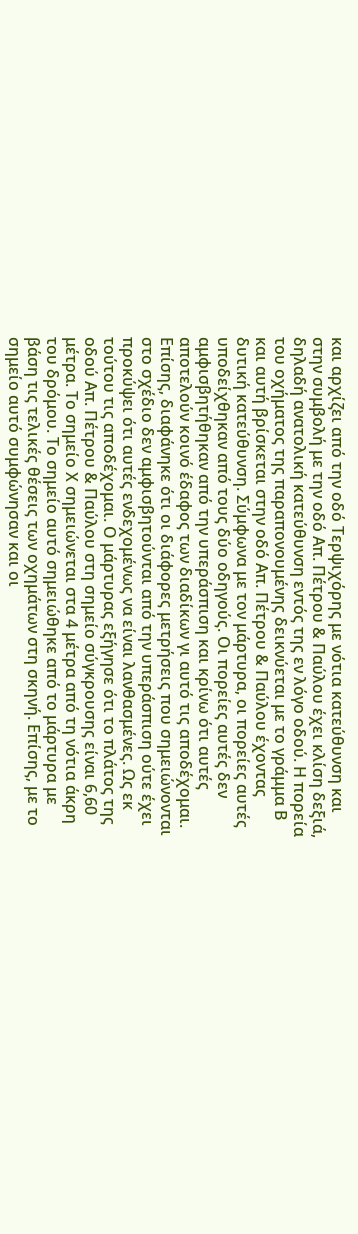και αρχίζει από την οδό Τερψιχόρης με νότια κατεύθυνση και στην συμβολή με την οδό Απ. Πέτρου & Παύλου έχει κλίση δεξιά, δηλαδή ανατολική κατεύθυνση εντός της εν λόγο οδού. Η πορεία του οχήματος της παραπονουμένης δεικνύεται με το γράμμα Β και αυτή βρίσκεται στην οδό Απ. Πέτρου & Παύλου έχοντας δυτική κατεύθυνση. Σύμφωνα με τον μάρτυρα, οι πορείες αυτές υποδείχθηκαν από τους δύο οδηγούς. Οι πορείες αυτές δεν αμφισβητήθηκαν από την υπεράσπιση και κρίνω ότι αυτές αποτελούν κοινό έδαφος των διαδίκων γι αυτό τις αποδέχομαι. Επίσης, διαφάνηκε ότι οι διάφορες μετρήσεις που σημειώνονται στο σχέδιο δεν αμφισβητούνται από την υπεράσπιση ούτε έχει προκύψει ότι αυτές ενδεχομένως να είναι λανθασμένες. Ως εκ τούτου τις αποδέχομαι. Ο μάρτυρας εξήγησε ότι το πλάτος της οδού Απ. Πέτρου & Παύλου στη σημείο σύγκρουσης είναι 6,60 μέτρα. Το σημείο Χ σημειώνεται στα 4 μέτρα από τη νότια άκρη του δρόμου. Το σημείο αυτό σημειώθηκε από το μάρτυρα με βάση τις τελικές θέσεις των οχημάτων στη σκηνή. Επίσης, με το σημείο αυτό συμφώνησαν και οι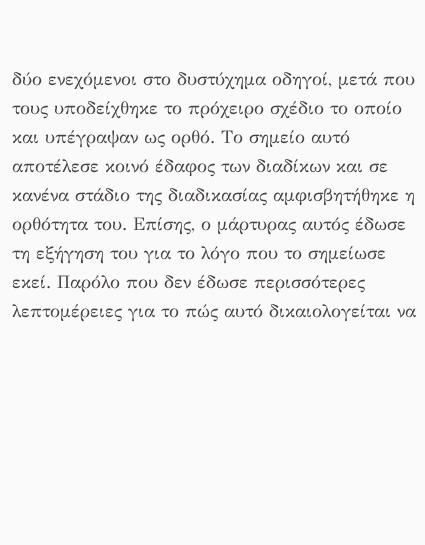δύο ενεχόμενοι στο δυστύχημα οδηγοί, μετά που τους υποδείχθηκε το πρόχειρο σχέδιο το οποίο και υπέγραψαν ως ορθό. Το σημείο αυτό αποτέλεσε κοινό έδαφος των διαδίκων και σε κανένα στάδιο της διαδικασίας αμφισβητήθηκε η ορθότητα του. Επίσης, ο μάρτυρας αυτός έδωσε τη εξήγηση του για το λόγο που το σημείωσε εκεί. Παρόλο που δεν έδωσε περισσότερες λεπτομέρειες για το πώς αυτό δικαιολογείται να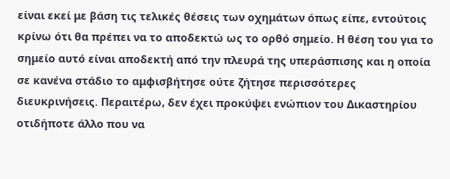είναι εκεί με βάση τις τελικές θέσεις των οχημάτων όπως είπε, εντούτοις κρίνω ότι θα πρέπει να το αποδεκτώ ως το ορθό σημείο. Η θέση του για το σημείο αυτό είναι αποδεκτή από την πλευρά της υπεράσπισης και η οποία σε κανένα στάδιο το αμφισβήτησε ούτε ζήτησε περισσότερες διευκρινήσεις. Περαιτέρω, δεν έχει προκύψει ενώπιον του Δικαστηρίου οτιδήποτε άλλο που να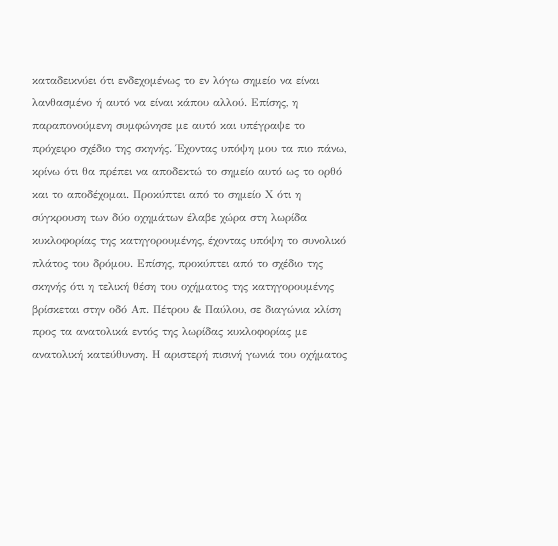καταδεικνύει ότι ενδεχομένως το εν λόγω σημείο να είναι λανθασμένο ή αυτό να είναι κάπου αλλού. Επίσης, η παραπονούμενη συμφώνησε με αυτό και υπέγραψε το πρόχειρο σχέδιο της σκηνής. Έχοντας υπόψη μου τα πιο πάνω, κρίνω ότι θα πρέπει να αποδεκτώ το σημείο αυτό ως το ορθό και το αποδέχομαι. Προκύπτει από το σημείο Χ ότι η σύγκρουση των δύο οχημάτων έλαβε χώρα στη λωρίδα κυκλοφορίας της κατηγορουμένης, έχοντας υπόψη το συνολικό πλάτος του δρόμου. Επίσης, προκύπτει από το σχέδιο της σκηνής ότι η τελική θέση του οχήματος της κατηγορουμένης βρίσκεται στην οδό Απ. Πέτρου & Παύλου, σε διαγώνια κλίση προς τα ανατολικά εντός της λωρίδας κυκλοφορίας με ανατολική κατεύθυνση. Η αριστερή πισινή γωνιά του οχήματος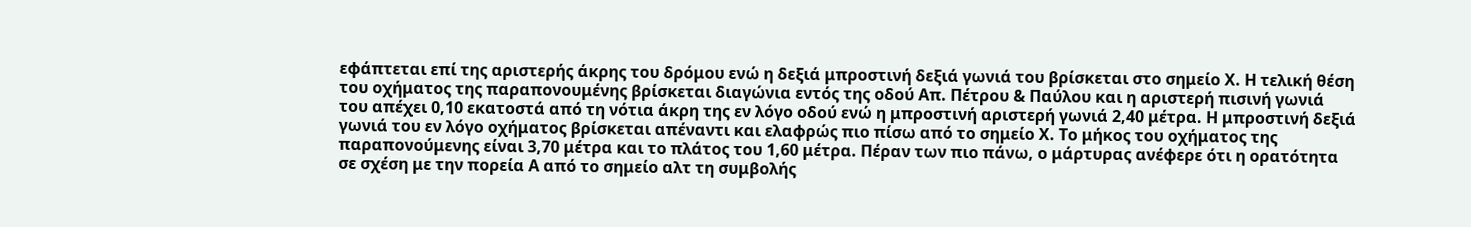εφάπτεται επί της αριστερής άκρης του δρόμου ενώ η δεξιά μπροστινή δεξιά γωνιά του βρίσκεται στο σημείο Χ. Η τελική θέση του οχήματος της παραπονουμένης βρίσκεται διαγώνια εντός της οδού Απ. Πέτρου & Παύλου και η αριστερή πισινή γωνιά του απέχει 0,10 εκατοστά από τη νότια άκρη της εν λόγο οδού ενώ η μπροστινή αριστερή γωνιά 2,40 μέτρα. Η μπροστινή δεξιά γωνιά του εν λόγο οχήματος βρίσκεται απέναντι και ελαφρώς πιο πίσω από το σημείο Χ. Το μήκος του οχήματος της παραπονούμενης είναι 3,70 μέτρα και το πλάτος του 1,60 μέτρα. Πέραν των πιο πάνω, ο μάρτυρας ανέφερε ότι η ορατότητα σε σχέση με την πορεία Α από το σημείο αλτ τη συμβολής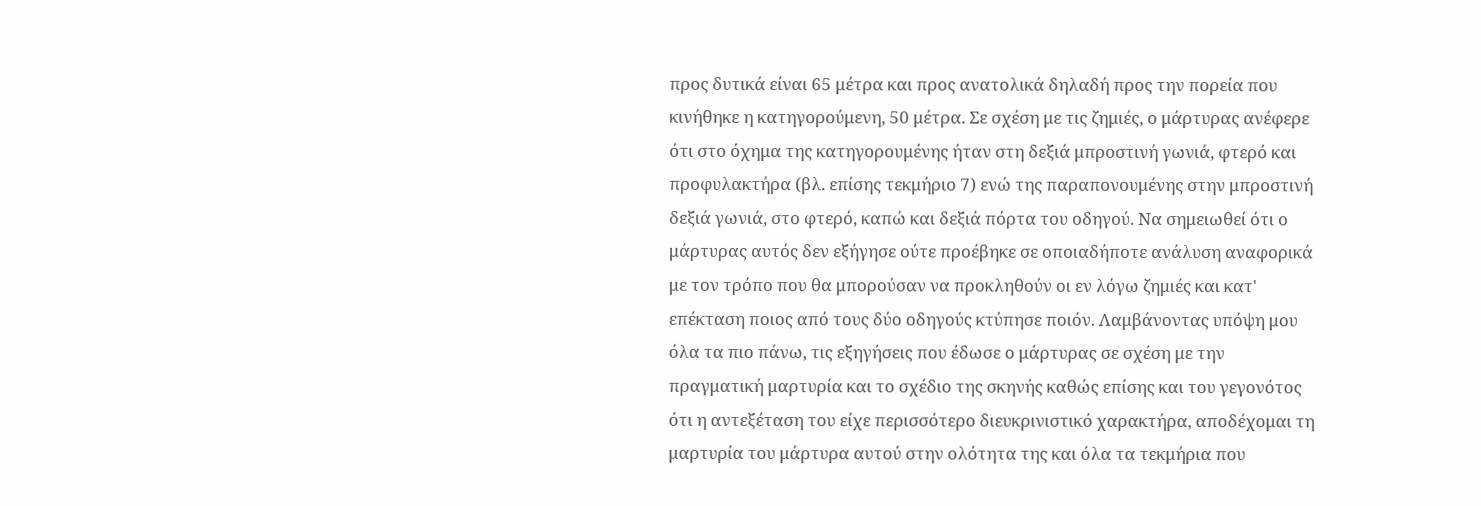προς δυτικά είναι 65 μέτρα και προς ανατολικά δηλαδή προς την πορεία που κινήθηκε η κατηγορούμενη, 50 μέτρα. Σε σχέση με τις ζημιές, ο μάρτυρας ανέφερε ότι στο όχημα της κατηγορουμένης ήταν στη δεξιά μπροστινή γωνιά, φτερό και προφυλακτήρα (βλ. επίσης τεκμήριο 7) ενώ της παραπονουμένης στην μπροστινή δεξιά γωνιά, στο φτερό, καπώ και δεξιά πόρτα του οδηγού. Να σημειωθεί ότι ο μάρτυρας αυτός δεν εξήγησε ούτε προέβηκε σε οποιαδήποτε ανάλυση αναφορικά με τον τρόπο που θα μπορούσαν να προκληθούν οι εν λόγω ζημιές και κατ' επέκταση ποιος από τους δύο οδηγούς κτύπησε ποιόν. Λαμβάνοντας υπόψη μου όλα τα πιο πάνω, τις εξηγήσεις που έδωσε ο μάρτυρας σε σχέση με την πραγματική μαρτυρία και το σχέδιο της σκηνής καθώς επίσης και του γεγονότος ότι η αντεξέταση του είχε περισσότερο διευκρινιστικό χαρακτήρα, αποδέχομαι τη μαρτυρία του μάρτυρα αυτού στην ολότητα της και όλα τα τεκμήρια που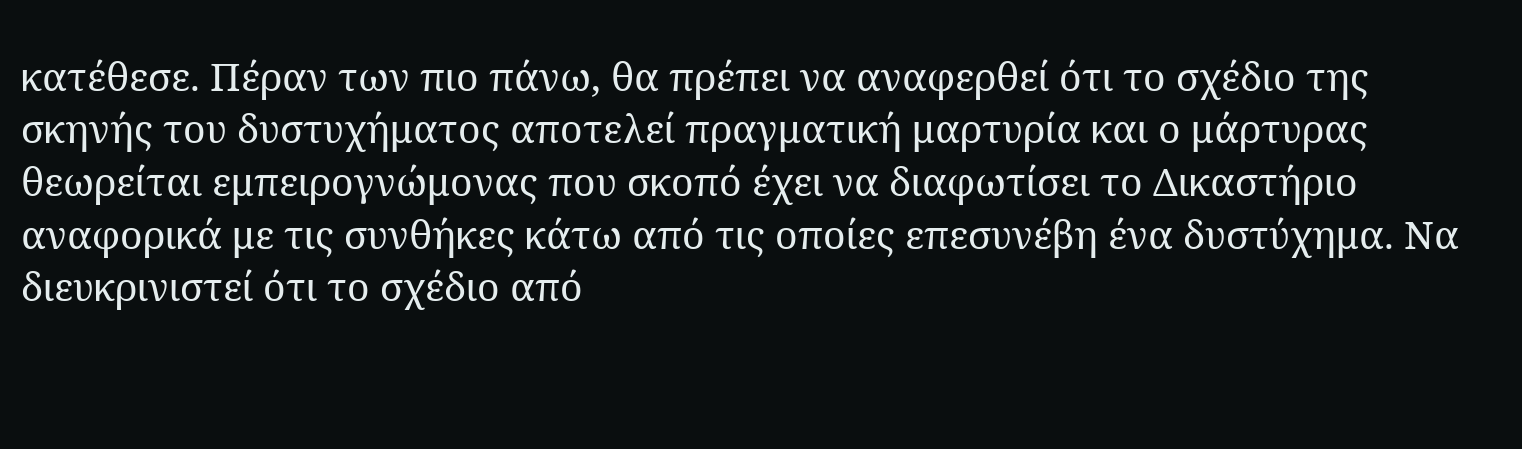κατέθεσε. Πέραν των πιο πάνω, θα πρέπει να αναφερθεί ότι το σχέδιο της σκηνής του δυστυχήματος αποτελεί πραγματική μαρτυρία και ο μάρτυρας θεωρείται εμπειρογνώμονας που σκοπό έχει να διαφωτίσει το Δικαστήριο αναφορικά με τις συνθήκες κάτω από τις οποίες επεσυνέβη ένα δυστύχημα. Να διευκρινιστεί ότι το σχέδιο από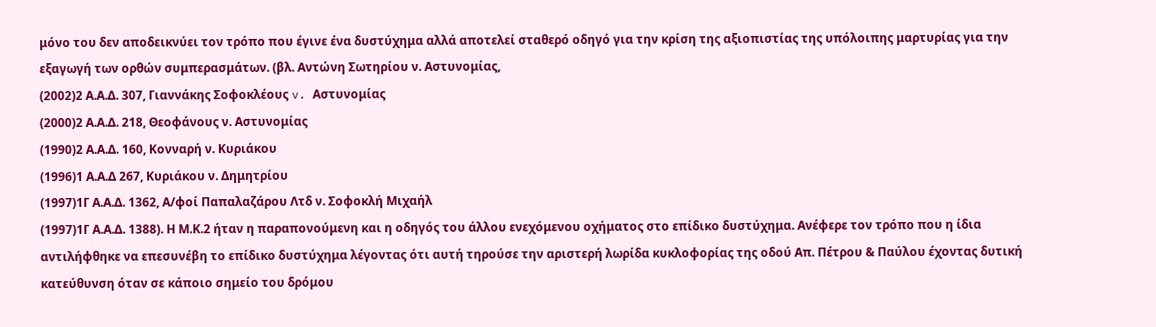μόνο του δεν αποδεικνύει τον τρόπο που έγινε ένα δυστύχημα αλλά αποτελεί σταθερό οδηγό για την κρίση της αξιοπιστίας της υπόλοιπης μαρτυρίας για την εξαγωγή των ορθών συμπερασμάτων. (βλ. Αντώνη Σωτηρίου ν. Αστυνομίας,
(2002)2 Α.Α.Δ. 307, Γιαννάκης Σοφοκλέους v. Aστυνομίας
(2000)2 Α.Α.Δ. 218, Θεοφάνους ν. Αστυνομίας
(1990)2 Α.Α.Δ. 160, Κονναρή ν. Κυριάκου
(1996)1 Α.Α.Δ 267, Κυριάκου ν. Δημητρίου
(1997)1Γ Α.Α.Δ. 1362, Α/φοί Παπαλαζάρου Λτδ ν. Σοφοκλή Μιχαήλ
(1997)1Γ Α.Α.Δ. 1388). Η Μ.Κ.2 ήταν η παραπονούμενη και η οδηγός του άλλου ενεχόμενου οχήματος στο επίδικο δυστύχημα. Ανέφερε τον τρόπο που η ίδια αντιλήφθηκε να επεσυνέβη το επίδικο δυστύχημα λέγοντας ότι αυτή τηρούσε την αριστερή λωρίδα κυκλοφορίας της οδού Απ. Πέτρου & Παύλου έχοντας δυτική κατεύθυνση όταν σε κάποιο σημείο του δρόμου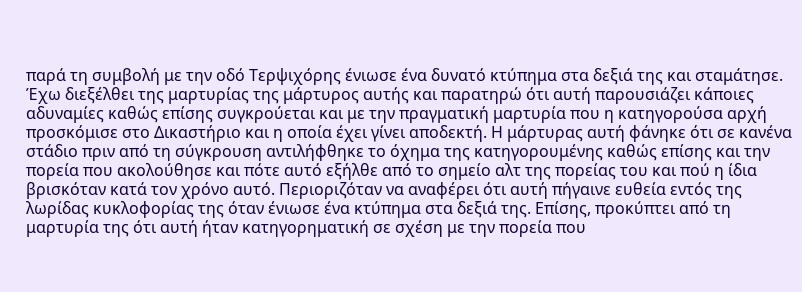παρά τη συμβολή με την οδό Τερψιχόρης ένιωσε ένα δυνατό κτύπημα στα δεξιά της και σταμάτησε. Έχω διεξέλθει της μαρτυρίας της μάρτυρος αυτής και παρατηρώ ότι αυτή παρουσιάζει κάποιες αδυναμίες καθώς επίσης συγκρούεται και με την πραγματική μαρτυρία που η κατηγορούσα αρχή προσκόμισε στο Δικαστήριο και η οποία έχει γίνει αποδεκτή. Η μάρτυρας αυτή φάνηκε ότι σε κανένα στάδιο πριν από τη σύγκρουση αντιλήφθηκε το όχημα της κατηγορουμένης καθώς επίσης και την πορεία που ακολούθησε και πότε αυτό εξήλθε από το σημείο αλτ της πορείας του και πού η ίδια βρισκόταν κατά τον χρόνο αυτό. Περιοριζόταν να αναφέρει ότι αυτή πήγαινε ευθεία εντός της λωρίδας κυκλοφορίας της όταν ένιωσε ένα κτύπημα στα δεξιά της. Επίσης, προκύπτει από τη μαρτυρία της ότι αυτή ήταν κατηγορηματική σε σχέση με την πορεία που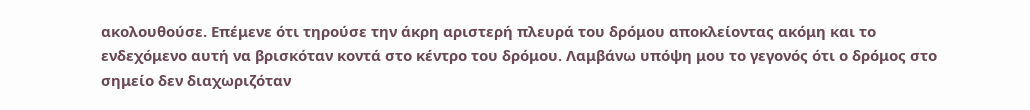ακολουθούσε. Επέμενε ότι τηρούσε την άκρη αριστερή πλευρά του δρόμου αποκλείοντας ακόμη και το ενδεχόμενο αυτή να βρισκόταν κοντά στο κέντρο του δρόμου. Λαμβάνω υπόψη μου το γεγονός ότι ο δρόμος στο σημείο δεν διαχωριζόταν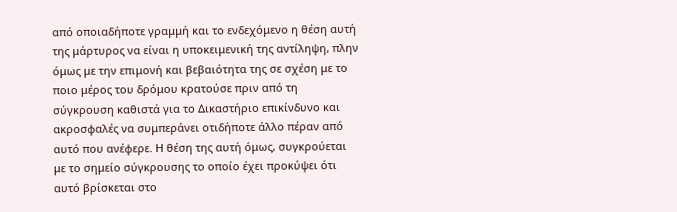από οποιαδήποτε γραμμή και το ενδεχόμενο η θέση αυτή της μάρτυρος να είναι η υποκειμενική της αντίληψη, πλην όμως με την επιμονή και βεβαιότητα της σε σχέση με το ποιο μέρος του δρόμου κρατούσε πριν από τη σύγκρουση καθιστά για το Δικαστήριο επικίνδυνο και ακροσφαλές να συμπεράνει οτιδήποτε άλλο πέραν από αυτό που ανέφερε. Η θέση της αυτή όμως, συγκρούεται με το σημείο σύγκρουσης το οποίο έχει προκύψει ότι αυτό βρίσκεται στο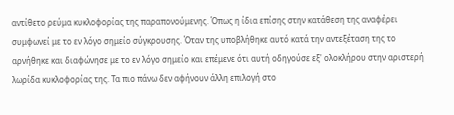αντίθετο ρεύμα κυκλοφορίας της παραπονούμενης. Όπως η ίδια επίσης στην κατάθεση της αναφέρει συμφωνεί με το εν λόγο σημείο σύγκρουσης. Όταν της υποβλήθηκε αυτό κατά την αντεξέταση της το αρνήθηκε και διαφώνησε με το εν λόγο σημείο και επέμενε ότι αυτή οδηγούσε εξ' ολοκλήρου στην αριστερή λωρίδα κυκλοφορίας της. Τα πιο πάνω δεν αφήνουν άλλη επιλογή στο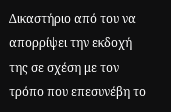Δικαστήριο από του να απορρίψει την εκδοχή της σε σχέση με τον τρόπο που επεσυνέβη το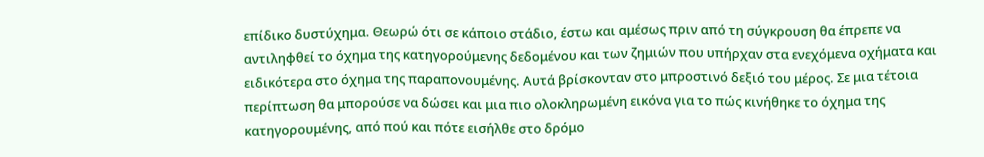επίδικο δυστύχημα. Θεωρώ ότι σε κάποιο στάδιο, έστω και αμέσως πριν από τη σύγκρουση θα έπρεπε να αντιληφθεί το όχημα της κατηγορούμενης δεδομένου και των ζημιών που υπήρχαν στα ενεχόμενα οχήματα και ειδικότερα στο όχημα της παραπονουμένης. Αυτά βρίσκονταν στο μπροστινό δεξιό του μέρος. Σε μια τέτοια περίπτωση θα μπορούσε να δώσει και μια πιο ολοκληρωμένη εικόνα για το πώς κινήθηκε το όχημα της κατηγορουμένης, από πού και πότε εισήλθε στο δρόμο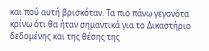και πού αυτή βρισκόταν. Τα πιο πάνω γεγονότα κρίνω ότι θα ήταν σημαντικά για το Δικαστήριο δεδομένης και της θέσης της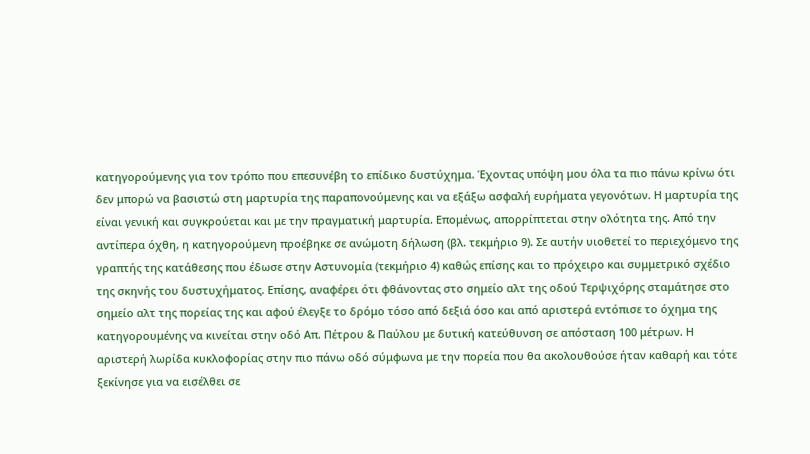κατηγορούμενης για τον τρόπο που επεσυνέβη το επίδικο δυστύχημα. Έχοντας υπόψη μου όλα τα πιο πάνω κρίνω ότι δεν μπορώ να βασιστώ στη μαρτυρία της παραπονούμενης και να εξάξω ασφαλή ευρήματα γεγονότων. Η μαρτυρία της είναι γενική και συγκρούεται και με την πραγματική μαρτυρία. Επομένως, απορρίπτεται στην ολότητα της. Από την αντίπερα όχθη, η κατηγορούμενη προέβηκε σε ανώμοτη δήλωση (βλ. τεκμήριο 9). Σε αυτήν υιοθετεί το περιεχόμενο της γραπτής της κατάθεσης που έδωσε στην Αστυνομία (τεκμήριο 4) καθώς επίσης και το πρόχειρο και συμμετρικό σχέδιο της σκηνής του δυστυχήματος. Επίσης, αναφέρει ότι φθάνοντας στο σημείο αλτ της οδού Τερψιχόρης σταμάτησε στο σημείο αλτ της πορείας της και αφού έλεγξε το δρόμο τόσο από δεξιά όσο και από αριστερά εντόπισε το όχημα της κατηγορουμένης να κινείται στην οδό Απ. Πέτρου & Παύλου με δυτική κατεύθυνση σε απόσταση 100 μέτρων. Η αριστερή λωρίδα κυκλοφορίας στην πιο πάνω οδό σύμφωνα με την πορεία που θα ακολουθούσε ήταν καθαρή και τότε ξεκίνησε για να εισέλθει σε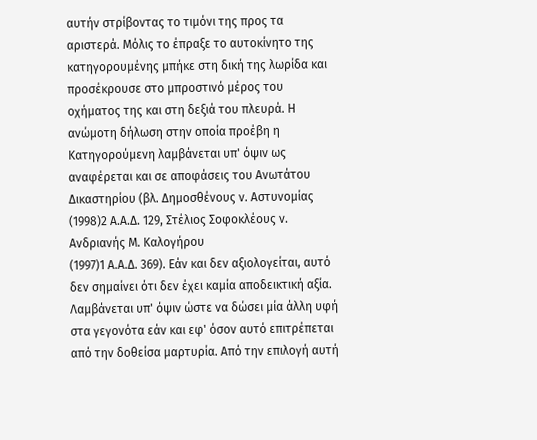αυτήν στρίβοντας το τιμόνι της προς τα αριστερά. Μόλις το έπραξε το αυτοκίνητο της κατηγορουμένης μπήκε στη δική της λωρίδα και προσέκρουσε στο μπροστινό μέρος του οχήματος της και στη δεξιά του πλευρά. Η ανώμοτη δήλωση στην οποία προέβη η Κατηγορούμενη λαμβάνεται υπ' όψιν ως αναφέρεται και σε αποφάσεις του Ανωτάτου Δικαστηρίου (βλ. Δημοσθένους ν. Αστυνομίας
(1998)2 Α.Α.Δ. 129, Στέλιος Σοφοκλέους ν. Ανδριανής Μ. Καλογήρου
(1997)1 Α.Α.Δ. 369). Εάν και δεν αξιολογείται, αυτό δεν σημαίνει ότι δεν έχει καμία αποδεικτική αξία. Λαμβάνεται υπ' όψιν ώστε να δώσει μία άλλη υφή στα γεγονότα εάν και εφ' όσον αυτό επιτρέπεται από την δοθείσα μαρτυρία. Από την επιλογή αυτή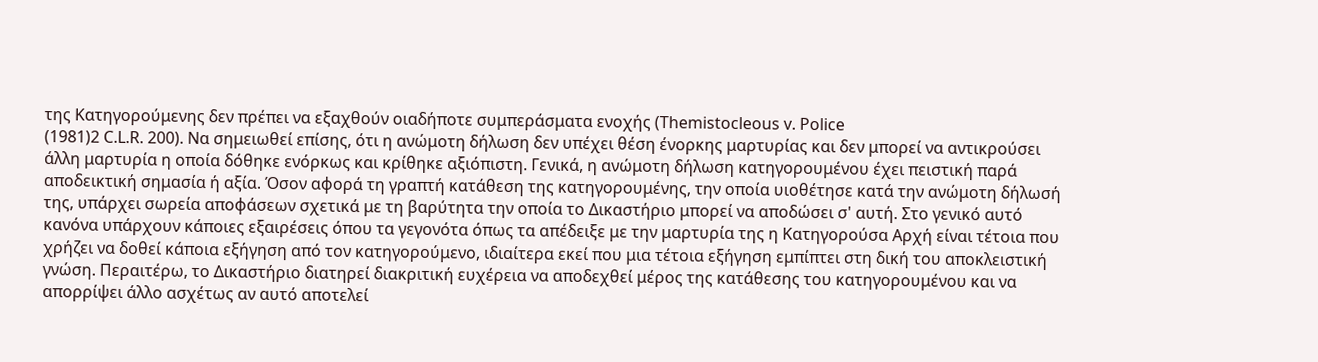της Κατηγορούμενης δεν πρέπει να εξαχθούν οιαδήποτε συμπεράσματα ενοχής (Themistocleous v. Police
(1981)2 C.L.R. 200). Να σημειωθεί επίσης, ότι η ανώμοτη δήλωση δεν υπέχει θέση ένορκης μαρτυρίας και δεν μπορεί να αντικρούσει άλλη μαρτυρία η οποία δόθηκε ενόρκως και κρίθηκε αξιόπιστη. Γενικά, η ανώμοτη δήλωση κατηγορουμένου έχει πειστική παρά αποδεικτική σημασία ή αξία. Όσον αφορά τη γραπτή κατάθεση της κατηγορουμένης, την οποία υιοθέτησε κατά την ανώμοτη δήλωσή της, υπάρχει σωρεία αποφάσεων σχετικά με τη βαρύτητα την οποία το Δικαστήριο μπορεί να αποδώσει σ' αυτή. Στο γενικό αυτό κανόνα υπάρχουν κάποιες εξαιρέσεις όπου τα γεγονότα όπως τα απέδειξε με την μαρτυρία της η Κατηγορούσα Αρχή είναι τέτοια που χρήζει να δοθεί κάποια εξήγηση από τον κατηγορούμενο, ιδιαίτερα εκεί που μια τέτοια εξήγηση εμπίπτει στη δική του αποκλειστική γνώση. Περαιτέρω, το Δικαστήριο διατηρεί διακριτική ευχέρεια να αποδεχθεί μέρος της κατάθεσης του κατηγορουμένου και να απορρίψει άλλο ασχέτως αν αυτό αποτελεί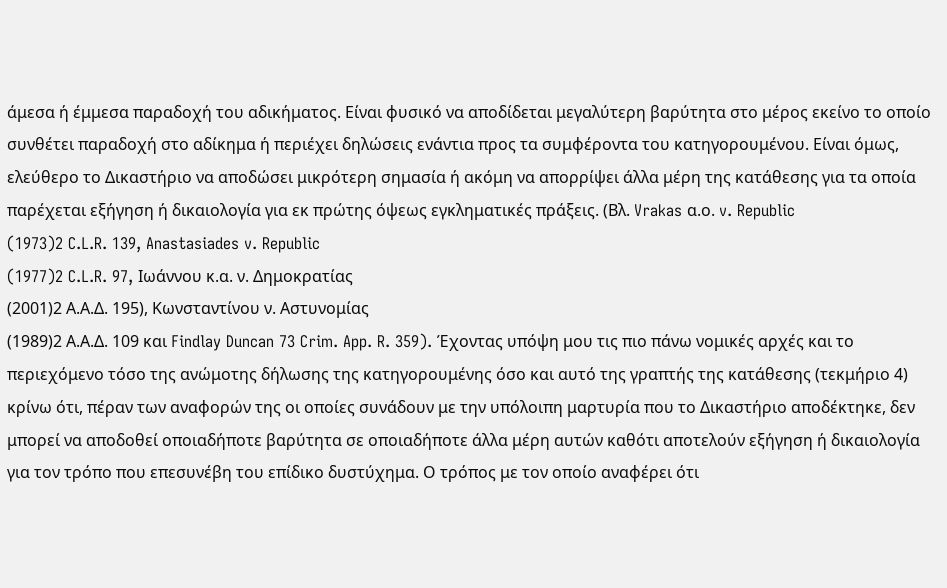άμεσα ή έμμεσα παραδοχή του αδικήματος. Είναι φυσικό να αποδίδεται μεγαλύτερη βαρύτητα στο μέρος εκείνο το οποίο συνθέτει παραδοχή στο αδίκημα ή περιέχει δηλώσεις ενάντια προς τα συμφέροντα του κατηγορουμένου. Είναι όμως, ελεύθερο το Δικαστήριο να αποδώσει μικρότερη σημασία ή ακόμη να απορρίψει άλλα μέρη της κατάθεσης για τα οποία παρέχεται εξήγηση ή δικαιολογία για εκ πρώτης όψεως εγκληματικές πράξεις. (Βλ. Vrakas α.ο. v. Republic
(1973)2 C.L.R. 139, Anastasiades v. Republic
(1977)2 C.L.R. 97, Ιωάννου κ.α. ν. Δημοκρατίας
(2001)2 Α.Α.Δ. 195), Κωνσταντίνου ν. Αστυνομίας
(1989)2 Α.Α.Δ. 109 και Findlay Duncan 73 Crim. App. R. 359). Έχοντας υπόψη μου τις πιο πάνω νομικές αρχές και το περιεχόμενο τόσο της ανώμοτης δήλωσης της κατηγορουμένης όσο και αυτό της γραπτής της κατάθεσης (τεκμήριο 4) κρίνω ότι, πέραν των αναφορών της οι οποίες συνάδουν με την υπόλοιπη μαρτυρία που το Δικαστήριο αποδέκτηκε, δεν μπορεί να αποδοθεί οποιαδήποτε βαρύτητα σε οποιαδήποτε άλλα μέρη αυτών καθότι αποτελούν εξήγηση ή δικαιολογία για τον τρόπο που επεσυνέβη του επίδικο δυστύχημα. Ο τρόπος με τον οποίο αναφέρει ότι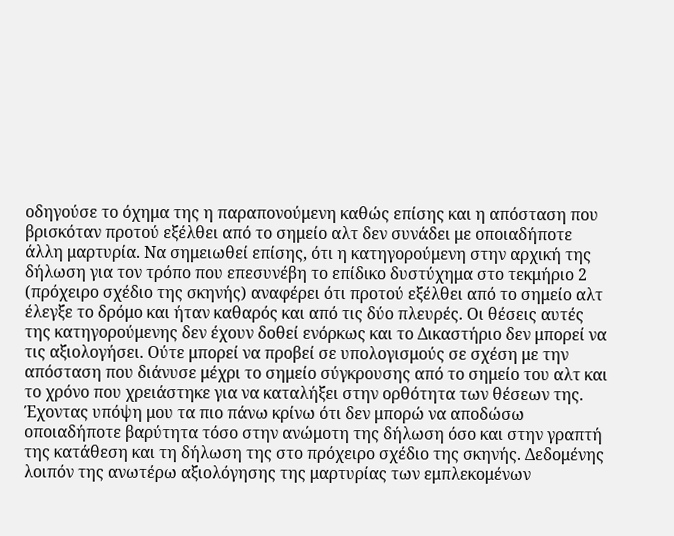οδηγούσε το όχημα της η παραπονούμενη καθώς επίσης και η απόσταση που βρισκόταν προτού εξέλθει από το σημείο αλτ δεν συνάδει με οποιαδήποτε άλλη μαρτυρία. Να σημειωθεί επίσης, ότι η κατηγορούμενη στην αρχική της δήλωση για τον τρόπο που επεσυνέβη το επίδικο δυστύχημα στο τεκμήριο 2 (πρόχειρο σχέδιο της σκηνής) αναφέρει ότι προτού εξέλθει από το σημείο αλτ έλεγξε το δρόμο και ήταν καθαρός και από τις δύο πλευρές. Οι θέσεις αυτές της κατηγορούμενης δεν έχουν δοθεί ενόρκως και το Δικαστήριο δεν μπορεί να τις αξιολογήσει. Ούτε μπορεί να προβεί σε υπολογισμούς σε σχέση με την απόσταση που διάνυσε μέχρι το σημείο σύγκρουσης από το σημείο του αλτ και το χρόνο που χρειάστηκε για να καταλήξει στην ορθότητα των θέσεων της. Έχοντας υπόψη μου τα πιο πάνω κρίνω ότι δεν μπορώ να αποδώσω οποιαδήποτε βαρύτητα τόσο στην ανώμοτη της δήλωση όσο και στην γραπτή της κατάθεση και τη δήλωση της στο πρόχειρο σχέδιο της σκηνής. Δεδομένης λοιπόν της ανωτέρω αξιολόγησης της μαρτυρίας των εμπλεκομένων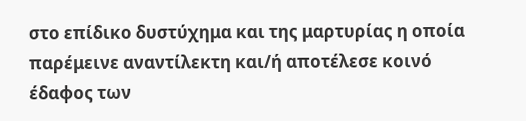στο επίδικο δυστύχημα και της μαρτυρίας η οποία παρέμεινε αναντίλεκτη και/ή αποτέλεσε κοινό έδαφος των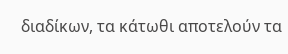διαδίκων, τα κάτωθι αποτελούν τα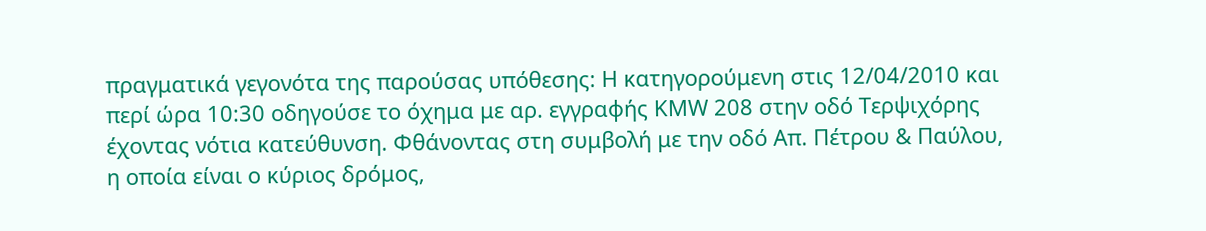πραγματικά γεγονότα της παρούσας υπόθεσης: Η κατηγορούμενη στις 12/04/2010 και περί ώρα 10:30 οδηγούσε το όχημα με αρ. εγγραφής ΚMW 208 στην οδό Tερψιχόρης έχοντας νότια κατεύθυνση. Φθάνοντας στη συμβολή με την οδό Απ. Πέτρου & Παύλου, η οποία είναι ο κύριος δρόμος,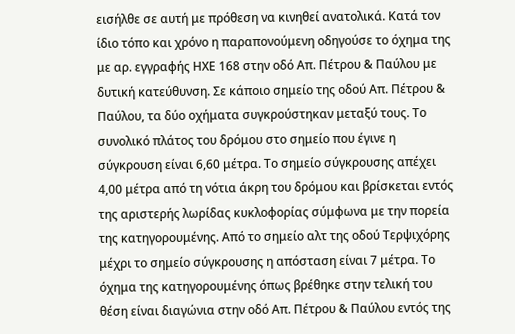εισήλθε σε αυτή με πρόθεση να κινηθεί ανατολικά. Κατά τον ίδιο τόπο και χρόνο η παραπονούμενη οδηγούσε το όχημα της με αρ. εγγραφής ΗΧΕ 168 στην οδό Απ. Πέτρου & Παύλου με δυτική κατεύθυνση. Σε κάποιο σημείο της οδού Απ. Πέτρου & Παύλου, τα δύο οχήματα συγκρούστηκαν μεταξύ τους. Το συνολικό πλάτος του δρόμου στο σημείο που έγινε η σύγκρουση είναι 6,60 μέτρα. Το σημείο σύγκρουσης απέχει 4,00 μέτρα από τη νότια άκρη του δρόμου και βρίσκεται εντός της αριστερής λωρίδας κυκλοφορίας σύμφωνα με την πορεία της κατηγορουμένης. Από το σημείο αλτ της οδού Τερψιχόρης μέχρι το σημείο σύγκρουσης η απόσταση είναι 7 μέτρα. Το όχημα της κατηγορουμένης όπως βρέθηκε στην τελική του θέση είναι διαγώνια στην οδό Απ. Πέτρου & Παύλου εντός της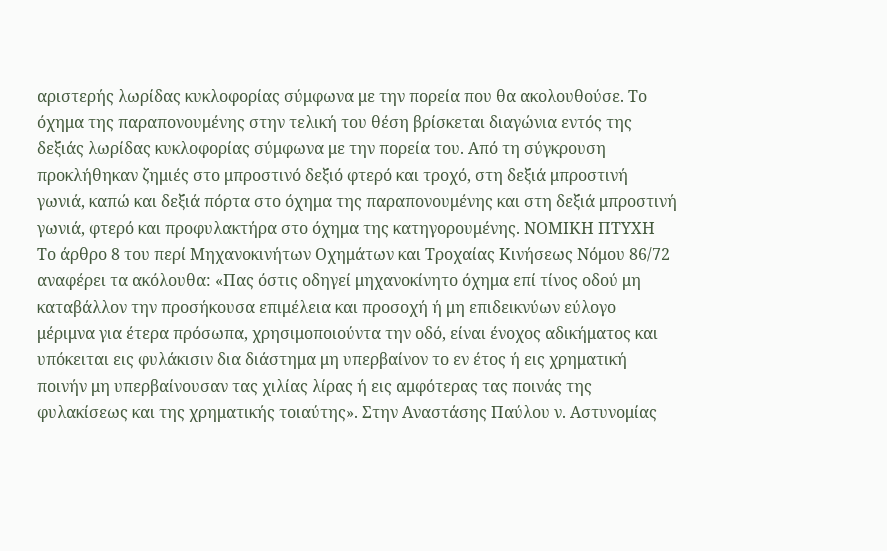αριστερής λωρίδας κυκλοφορίας σύμφωνα με την πορεία που θα ακολουθούσε. Το όχημα της παραπονουμένης στην τελική του θέση βρίσκεται διαγώνια εντός της δεξιάς λωρίδας κυκλοφορίας σύμφωνα με την πορεία του. Από τη σύγκρουση προκλήθηκαν ζημιές στο μπροστινό δεξιό φτερό και τροχό, στη δεξιά μπροστινή γωνιά, καπώ και δεξιά πόρτα στο όχημα της παραπονουμένης και στη δεξιά μπροστινή γωνιά, φτερό και προφυλακτήρα στο όχημα της κατηγορουμένης. ΝΟΜΙΚΗ ΠΤΥΧΗ Το άρθρο 8 του περί Μηχανοκινήτων Οχημάτων και Τροχαίας Κινήσεως Νόμου 86/72 αναφέρει τα ακόλουθα: «Πας όστις οδηγεί μηχανοκίνητο όχημα επί τίνος οδού μη καταβάλλον την προσήκουσα επιμέλεια και προσοχή ή μη επιδεικνύων εύλογο μέριμνα για έτερα πρόσωπα, χρησιμοποιούντα την οδό, είναι ένοχος αδικήματος και υπόκειται εις φυλάκισιν δια διάστημα μη υπερβαίνον το εν έτος ή εις χρηματική ποινήν μη υπερβαίνουσαν τας χιλίας λίρας ή εις αμφότερας τας ποινάς της φυλακίσεως και της χρηματικής τοιαύτης». Στην Αναστάσης Παύλου ν. Αστυνομίας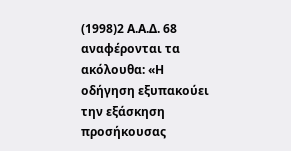(1998)2 Α.Α.Δ. 68 αναφέρονται τα ακόλουθα: «Η οδήγηση εξυπακούει την εξάσκηση προσήκουσας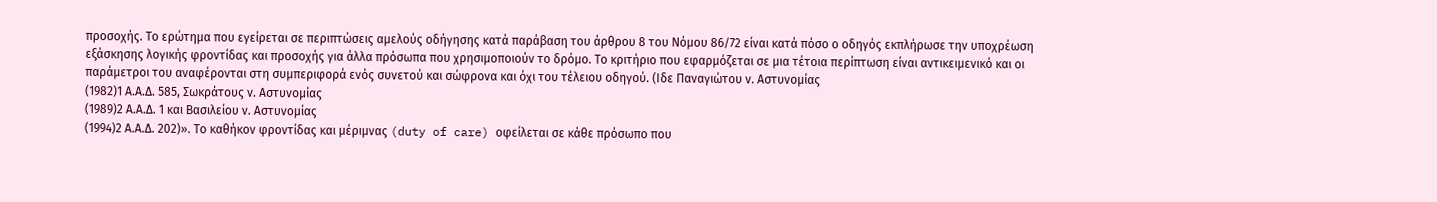προσοχής. Το ερώτημα που εγείρεται σε περιπτώσεις αμελούς οδήγησης κατά παράβαση του άρθρου 8 του Νόμου 86/72 είναι κατά πόσο ο οδηγός εκπλήρωσε την υποχρέωση εξάσκησης λογικής φροντίδας και προσοχής για άλλα πρόσωπα που χρησιμοποιούν το δρόμο. Το κριτήριο που εφαρμόζεται σε μια τέτοια περίπτωση είναι αντικειμενικό και οι παράμετροι του αναφέρονται στη συμπεριφορά ενός συνετού και σώφρονα και όχι του τέλειου οδηγού. (Ιδε Παναγιώτου ν. Αστυνομίας
(1982)1 Α.Α.Δ. 585, Σωκράτους ν. Αστυνομίας
(1989)2 Α.Α.Δ. 1 και Βασιλείου ν. Αστυνομίας
(1994)2 Α.Α.Δ. 202)». Το καθήκον φροντίδας και μέριμνας (duty of care) οφείλεται σε κάθε πρόσωπο που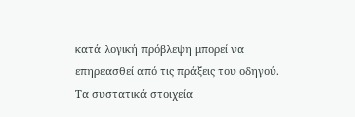κατά λογική πρόβλεψη μπορεί να επηρεασθεί από τις πράξεις του οδηγού. Τα συστατικά στοιχεία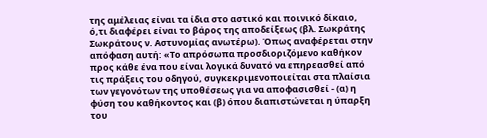της αμέλειας είναι τα ίδια στο αστικό και ποινικό δίκαιο, ό,τι διαφέρει είναι το βάρος της αποδείξεως (βλ. Σωκράτης Σωκράτους ν. Αστυνομίας ανωτέρω). Όπως αναφέρεται στην απόφαση αυτή: «Το απρόσωπα προσδιοριζόμενο καθήκον προς κάθε ένα που είναι λογικά δυνατό να επηρεασθεί από τις πράξεις του οδηγού, συγκεκριμενοποιείται στα πλαίσια των γεγονότων της υποθέσεως για να αποφασισθεί - (α) η φύση του καθήκοντος και (β) όπου διαπιστώνεται η ύπαρξη του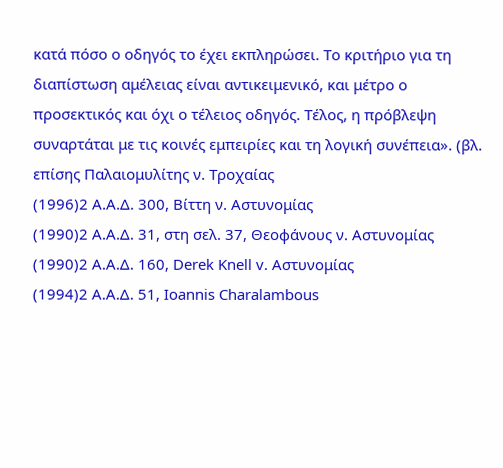κατά πόσο ο οδηγός το έχει εκπληρώσει. Το κριτήριο για τη διαπίστωση αμέλειας είναι αντικειμενικό, και μέτρο ο προσεκτικός και όχι ο τέλειος οδηγός. Τέλος, η πρόβλεψη συναρτάται με τις κοινές εμπειρίες και τη λογική συνέπεια». (βλ. επίσης Παλαιομυλίτης ν. Τροχαίας
(1996)2 Α.Α.Δ. 300, Βίττη ν. Αστυνομίας
(1990)2 Α.Α.Δ. 31, στη σελ. 37, Θεοφάνους ν. Αστυνομίας
(1990)2 Α.Α.Δ. 160, Derek Knell v. Αστυνομίας
(1994)2 Α.Α.Δ. 51, Ioannis Charalambous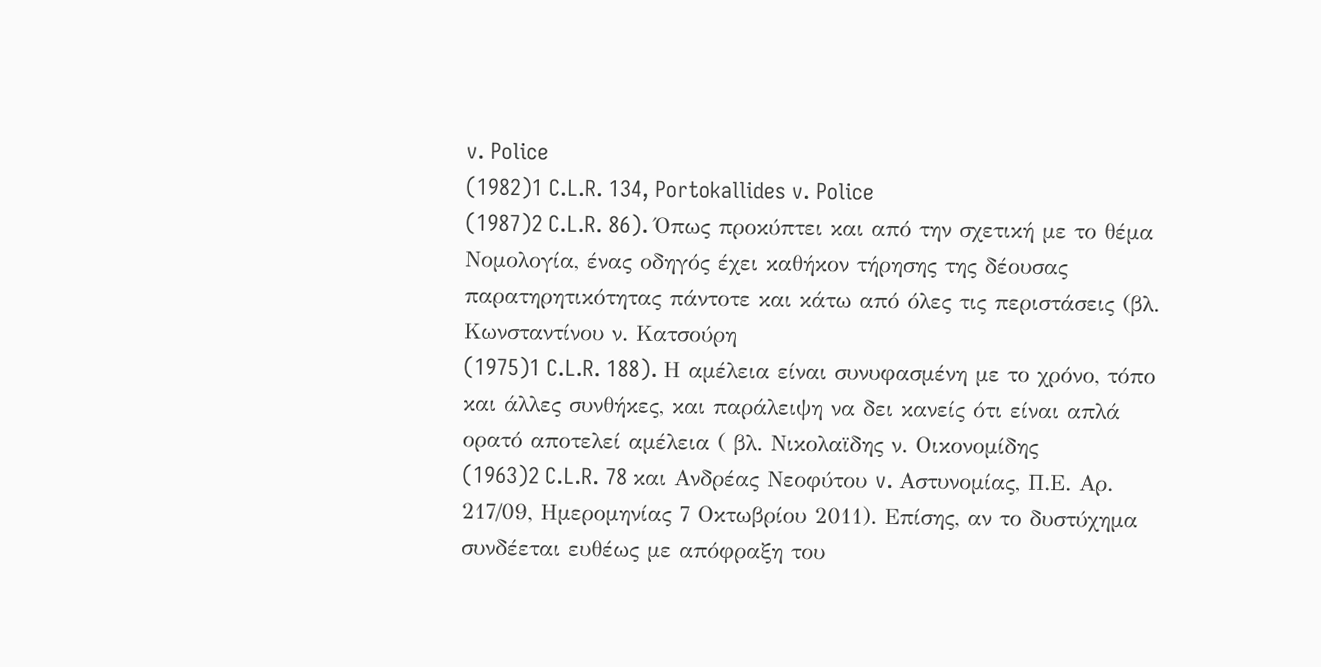v. Police
(1982)1 C.L.R. 134, Portokallides v. Police
(1987)2 C.L.R. 86). Όπως προκύπτει και από την σχετική με το θέμα Νομολογία, ένας οδηγός έχει καθήκον τήρησης της δέουσας παρατηρητικότητας πάντοτε και κάτω από όλες τις περιστάσεις (βλ. Κωνσταντίνου ν. Κατσούρη
(1975)1 C.L.R. 188). Η αμέλεια είναι συνυφασμένη με το χρόνο, τόπο και άλλες συνθήκες, και παράλειψη να δει κανείς ότι είναι απλά ορατό αποτελεί αμέλεια ( βλ. Νικολαϊδης ν. Οικονομίδης
(1963)2 C.L.R. 78 και Ανδρέας Νεοφύτου v. Aστυνομίας, Π.Ε. Αρ. 217/09, Ημερομηνίας 7 Οκτωβρίου 2011). Επίσης, αν το δυστύχημα συνδέεται ευθέως με απόφραξη του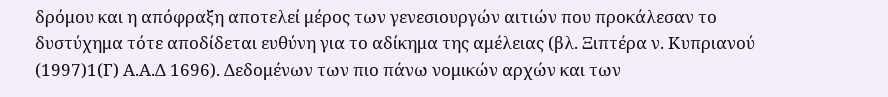δρόμου και η απόφραξη αποτελεί μέρος των γενεσιουργών αιτιών που προκάλεσαν το δυστύχημα τότε αποδίδεται ευθύνη για το αδίκημα της αμέλειας (βλ. Ξιπτέρα ν. Κυπριανού
(1997)1(Γ) Α.Α.Δ 1696). Δεδομένων των πιο πάνω νομικών αρχών και των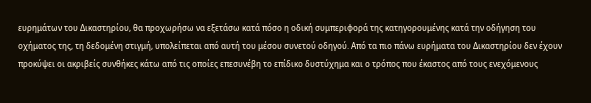ευρημάτων του Δικαστηρίου, θα προχωρήσω να εξετάσω κατά πόσο η οδική συμπεριφορά της κατηγορουμένης κατά την οδήγηση του οχήματος της, τη δεδομένη στιγμή, υπολείπεται από αυτή του μέσου συνετού οδηγού. Από τα πιο πάνω ευρήματα του Δικαστηρίου δεν έχουν προκύψει οι ακριβείς συνθήκες κάτω από τις οποίες επεσυνέβη το επίδικο δυστύχημα και ο τρόπος που έκαστος από τους ενεχόμενους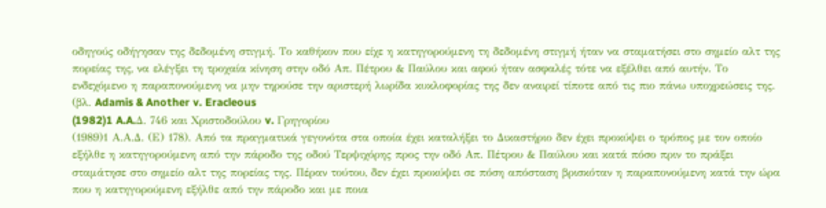οδηγούς οδήγησαν της δεδομένη στιγμή. Το καθήκον που είχε η κατηγορούμενη τη δεδομένη στιγμή ήταν να σταματήσει στο σημείο αλτ της πορείας της, να ελέγξει τη τροχαία κίνηση στην οδό Απ. Πέτρου & Παύλου και αφού ήταν ασφαλές τότε να εξέλθει από αυτήν. Το ενδεχόμενο η παραπονούμενη να μην τηρούσε την αριστερή λωρίδα κυκλοφορίας της δεν αναιρεί τίποτε από τις πιο πάνω υποχρεώσεις της. (βλ. Adamis & Another v. Eracleous
(1982)1 A.A.Δ. 746 και Χριστοδούλου v. Γρηγορίου
(1989)1 Α.Α.Δ. (Ε) 178). Από τα πραγματικά γεγονότα στα οποία έχει καταλήξει το Δικαστήριο δεν έχει προκύψει ο τρόπος με τον οποίο εξήλθε η κατηγορούμενη από την πάροδο της οδού Τερψιχόρης προς την οδό Απ. Πέτρου & Παύλου και κατά πόσο πριν το πράξει σταμάτησε στο σημείο αλτ της πορείας της. Πέραν τούτου, δεν έχει προκύψει σε πόση απόσταση βρισκόταν η παραπονούμενη κατά την ώρα που η κατηγορούμενη εξήλθε από την πάροδο και με ποια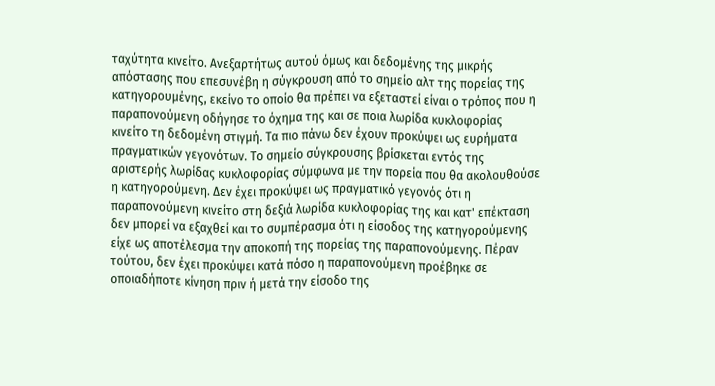ταχύτητα κινείτο. Ανεξαρτήτως αυτού όμως και δεδομένης της μικρής απόστασης που επεσυνέβη η σύγκρουση από το σημείο αλτ της πορείας της κατηγορουμένης, εκείνο το οποίο θα πρέπει να εξεταστεί είναι ο τρόπος που η παραπονούμενη οδήγησε το όχημα της και σε ποια λωρίδα κυκλοφορίας κινείτο τη δεδομένη στιγμή. Τα πιο πάνω δεν έχουν προκύψει ως ευρήματα πραγματικών γεγονότων. Το σημείο σύγκρουσης βρίσκεται εντός της αριστερής λωρίδας κυκλοφορίας σύμφωνα με την πορεία που θα ακολουθούσε η κατηγορούμενη. Δεν έχει προκύψει ως πραγματικό γεγονός ότι η παραπονούμενη κινείτο στη δεξιά λωρίδα κυκλοφορίας της και κατ' επέκταση δεν μπορεί να εξαχθεί και το συμπέρασμα ότι η είσοδος της κατηγορούμενης είχε ως αποτέλεσμα την αποκοπή της πορείας της παραπονούμενης. Πέραν τούτου, δεν έχει προκύψει κατά πόσο η παραπονούμενη προέβηκε σε οποιαδήποτε κίνηση πριν ή μετά την είσοδο της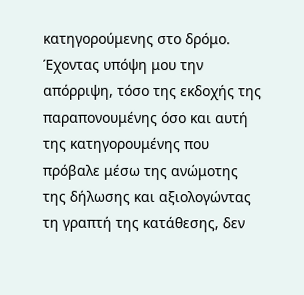κατηγορούμενης στο δρόμο. Έχοντας υπόψη μου την απόρριψη, τόσο της εκδοχής της παραπονουμένης όσο και αυτή της κατηγορουμένης που πρόβαλε μέσω της ανώμοτης της δήλωσης και αξιολογώντας τη γραπτή της κατάθεσης, δεν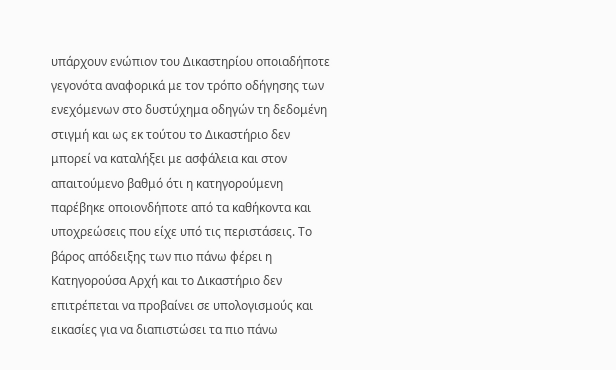υπάρχουν ενώπιον του Δικαστηρίου οποιαδήποτε γεγονότα αναφορικά με τον τρόπο οδήγησης των ενεχόμενων στο δυστύχημα οδηγών τη δεδομένη στιγμή και ως εκ τούτου το Δικαστήριο δεν μπορεί να καταλήξει με ασφάλεια και στον απαιτούμενο βαθμό ότι η κατηγορούμενη παρέβηκε οποιονδήποτε από τα καθήκοντα και υποχρεώσεις που είχε υπό τις περιστάσεις. Το βάρος απόδειξης των πιο πάνω φέρει η Κατηγορούσα Αρχή και το Δικαστήριο δεν επιτρέπεται να προβαίνει σε υπολογισμούς και εικασίες για να διαπιστώσει τα πιο πάνω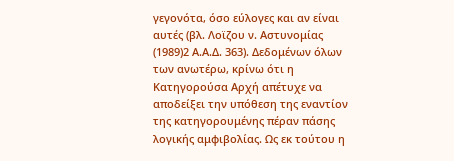γεγονότα, όσο εύλογες και αν είναι αυτές (βλ. Λοϊζου ν. Αστυνομίας
(1989)2 Α.Α.Δ. 363). Δεδομένων όλων των ανωτέρω, κρίνω ότι η Κατηγορούσα Αρχή απέτυχε να αποδείξει την υπόθεση της εναντίον της κατηγορουμένης πέραν πάσης λογικής αμφιβολίας. Ως εκ τούτου η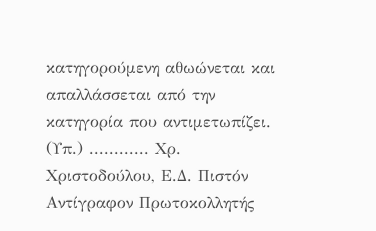κατηγορούμενη αθωώνεται και απαλλάσσεται από την κατηγορία που αντιμετωπίζει. (Υπ.) ............ Χρ. Χριστοδούλου, Ε.Δ. Πιστόν Αντίγραφον Πρωτοκολλητής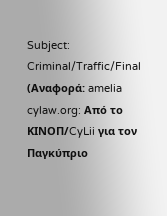Subject: Criminal/Traffic/Final (Αναφορά: amelia cylaw.org: Από το ΚΙΝOΠ/CyLii για τον Παγκύπριο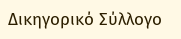Δικηγορικό Σύλλογο